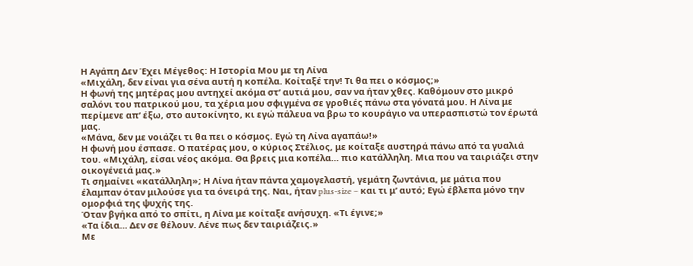Η Αγάπη Δεν Έχει Μέγεθος: Η Ιστορία Μου με τη Λίνα
«Μιχάλη, δεν είναι για σένα αυτή η κοπέλα. Κοίταξέ την! Τι θα πει ο κόσμος;»
Η φωνή της μητέρας μου αντηχεί ακόμα στ’ αυτιά μου, σαν να ήταν χθες. Καθόμουν στο μικρό σαλόνι του πατρικού μου, τα χέρια μου σφιγμένα σε γροθιές πάνω στα γόνατά μου. Η Λίνα με περίμενε απ’ έξω, στο αυτοκίνητο, κι εγώ πάλευα να βρω το κουράγιο να υπερασπιστώ τον έρωτά μας.
«Μάνα, δεν με νοιάζει τι θα πει ο κόσμος. Εγώ τη Λίνα αγαπάω!»
Η φωνή μου έσπασε. Ο πατέρας μου, ο κύριος Στέλιος, με κοίταξε αυστηρά πάνω από τα γυαλιά του. «Μιχάλη, είσαι νέος ακόμα. Θα βρεις μια κοπέλα… πιο κατάλληλη. Μια που να ταιριάζει στην οικογένειά μας.»
Τι σημαίνει «κατάλληλη»; Η Λίνα ήταν πάντα χαμογελαστή, γεμάτη ζωντάνια, με μάτια που έλαμπαν όταν μιλούσε για τα όνειρά της. Ναι, ήταν plus-size – και τι μ’ αυτό; Εγώ έβλεπα μόνο την ομορφιά της ψυχής της.
Όταν βγήκα από το σπίτι, η Λίνα με κοίταξε ανήσυχη. «Τι έγινε;»
«Τα ίδια… Δεν σε θέλουν. Λένε πως δεν ταιριάζεις.»
Με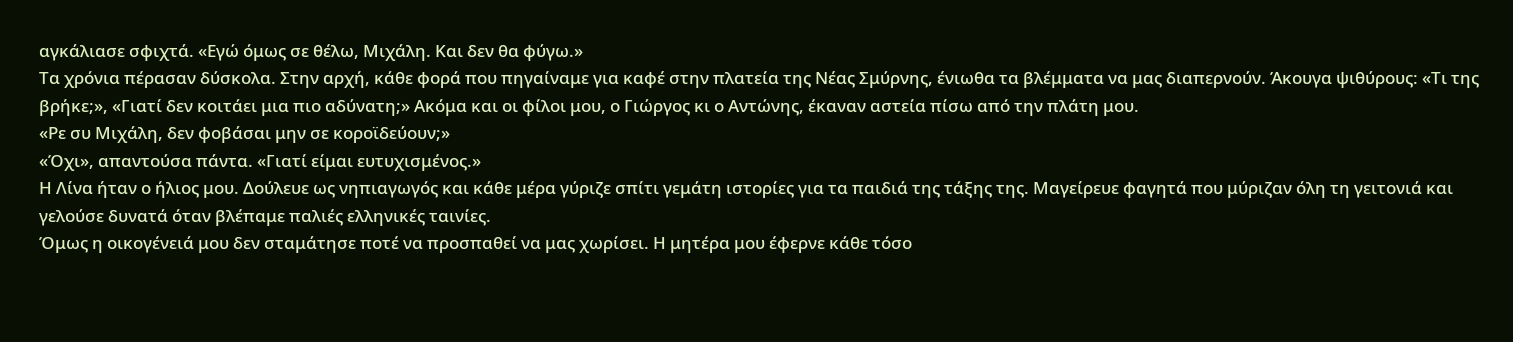αγκάλιασε σφιχτά. «Εγώ όμως σε θέλω, Μιχάλη. Και δεν θα φύγω.»
Τα χρόνια πέρασαν δύσκολα. Στην αρχή, κάθε φορά που πηγαίναμε για καφέ στην πλατεία της Νέας Σμύρνης, ένιωθα τα βλέμματα να μας διαπερνούν. Άκουγα ψιθύρους: «Τι της βρήκε;», «Γιατί δεν κοιτάει μια πιο αδύνατη;» Ακόμα και οι φίλοι μου, ο Γιώργος κι ο Αντώνης, έκαναν αστεία πίσω από την πλάτη μου.
«Ρε συ Μιχάλη, δεν φοβάσαι μην σε κοροϊδεύουν;»
«Όχι», απαντούσα πάντα. «Γιατί είμαι ευτυχισμένος.»
Η Λίνα ήταν ο ήλιος μου. Δούλευε ως νηπιαγωγός και κάθε μέρα γύριζε σπίτι γεμάτη ιστορίες για τα παιδιά της τάξης της. Μαγείρευε φαγητά που μύριζαν όλη τη γειτονιά και γελούσε δυνατά όταν βλέπαμε παλιές ελληνικές ταινίες.
Όμως η οικογένειά μου δεν σταμάτησε ποτέ να προσπαθεί να μας χωρίσει. Η μητέρα μου έφερνε κάθε τόσο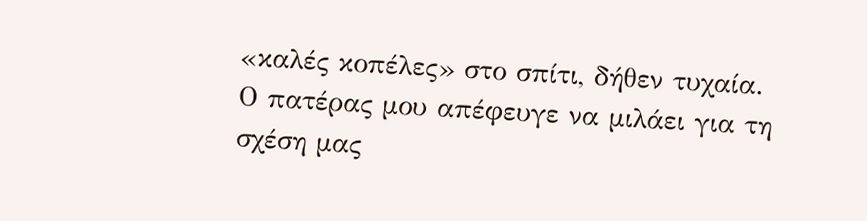«καλές κοπέλες» στο σπίτι, δήθεν τυχαία. Ο πατέρας μου απέφευγε να μιλάει για τη σχέση μας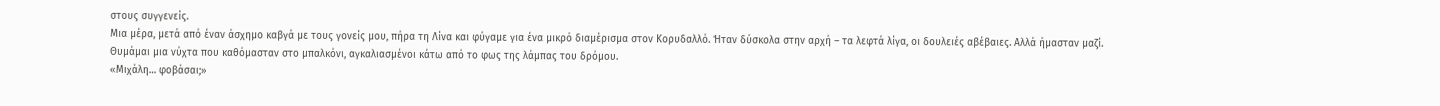στους συγγενείς.
Μια μέρα, μετά από έναν άσχημο καβγά με τους γονείς μου, πήρα τη Λίνα και φύγαμε για ένα μικρό διαμέρισμα στον Κορυδαλλό. Ήταν δύσκολα στην αρχή – τα λεφτά λίγα, οι δουλειές αβέβαιες. Αλλά ήμασταν μαζί.
Θυμάμαι μια νύχτα που καθόμασταν στο μπαλκόνι, αγκαλιασμένοι κάτω από το φως της λάμπας του δρόμου.
«Μιχάλη… φοβάσαι;»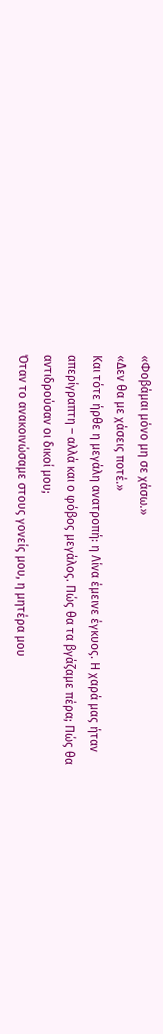«Φοβάμαι μόνο μη σε χάσω.»
«Δεν θα με χάσεις ποτέ.»
Και τότε ήρθε η μεγάλη ανατροπή: η Λίνα έμεινε έγκυος. Η χαρά μας ήταν απερίγραπτη – αλλά και ο φόβος μεγάλος. Πώς θα τα βγάζαμε πέρα; Πώς θα αντιδρούσαν οι δικοί μου;
Όταν το ανακοινώσαμε στους γονείς μου, η μητέρα μου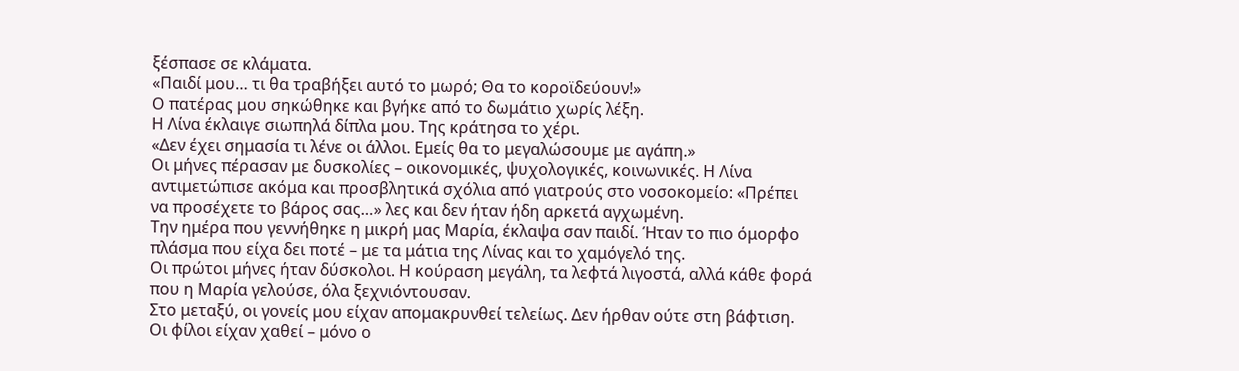ξέσπασε σε κλάματα.
«Παιδί μου… τι θα τραβήξει αυτό το μωρό; Θα το κοροϊδεύουν!»
Ο πατέρας μου σηκώθηκε και βγήκε από το δωμάτιο χωρίς λέξη.
Η Λίνα έκλαιγε σιωπηλά δίπλα μου. Της κράτησα το χέρι.
«Δεν έχει σημασία τι λένε οι άλλοι. Εμείς θα το μεγαλώσουμε με αγάπη.»
Οι μήνες πέρασαν με δυσκολίες – οικονομικές, ψυχολογικές, κοινωνικές. Η Λίνα αντιμετώπισε ακόμα και προσβλητικά σχόλια από γιατρούς στο νοσοκομείο: «Πρέπει να προσέχετε το βάρος σας…» λες και δεν ήταν ήδη αρκετά αγχωμένη.
Την ημέρα που γεννήθηκε η μικρή μας Μαρία, έκλαψα σαν παιδί. Ήταν το πιο όμορφο πλάσμα που είχα δει ποτέ – με τα μάτια της Λίνας και το χαμόγελό της.
Οι πρώτοι μήνες ήταν δύσκολοι. Η κούραση μεγάλη, τα λεφτά λιγοστά, αλλά κάθε φορά που η Μαρία γελούσε, όλα ξεχνιόντουσαν.
Στο μεταξύ, οι γονείς μου είχαν απομακρυνθεί τελείως. Δεν ήρθαν ούτε στη βάφτιση. Οι φίλοι είχαν χαθεί – μόνο ο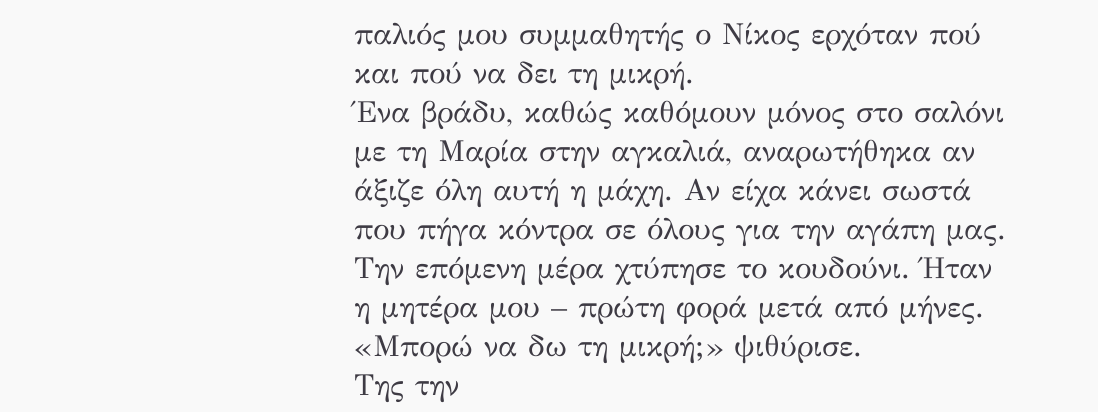παλιός μου συμμαθητής ο Νίκος ερχόταν πού και πού να δει τη μικρή.
Ένα βράδυ, καθώς καθόμουν μόνος στο σαλόνι με τη Μαρία στην αγκαλιά, αναρωτήθηκα αν άξιζε όλη αυτή η μάχη. Αν είχα κάνει σωστά που πήγα κόντρα σε όλους για την αγάπη μας.
Την επόμενη μέρα χτύπησε το κουδούνι. Ήταν η μητέρα μου – πρώτη φορά μετά από μήνες.
«Μπορώ να δω τη μικρή;» ψιθύρισε.
Της την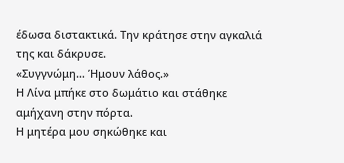έδωσα διστακτικά. Την κράτησε στην αγκαλιά της και δάκρυσε.
«Συγγνώμη… Ήμουν λάθος.»
Η Λίνα μπήκε στο δωμάτιο και στάθηκε αμήχανη στην πόρτα.
Η μητέρα μου σηκώθηκε και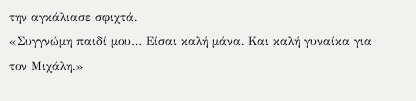την αγκάλιασε σφιχτά.
«Συγγνώμη παιδί μου… Είσαι καλή μάνα. Και καλή γυναίκα για τον Μιχάλη.»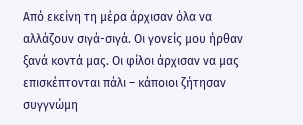Από εκείνη τη μέρα άρχισαν όλα να αλλάζουν σιγά-σιγά. Οι γονείς μου ήρθαν ξανά κοντά μας. Οι φίλοι άρχισαν να μας επισκέπτονται πάλι – κάποιοι ζήτησαν συγγνώμη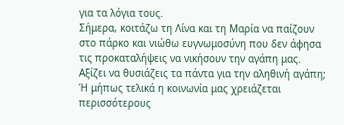για τα λόγια τους.
Σήμερα, κοιτάζω τη Λίνα και τη Μαρία να παίζουν στο πάρκο και νιώθω ευγνωμοσύνη που δεν άφησα τις προκαταλήψεις να νικήσουν την αγάπη μας.
Αξίζει να θυσιάζεις τα πάντα για την αληθινή αγάπη; Ή μήπως τελικά η κοινωνία μας χρειάζεται περισσότερους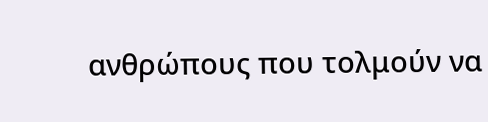ανθρώπους που τολμούν να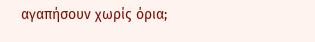αγαπήσουν χωρίς όρια;